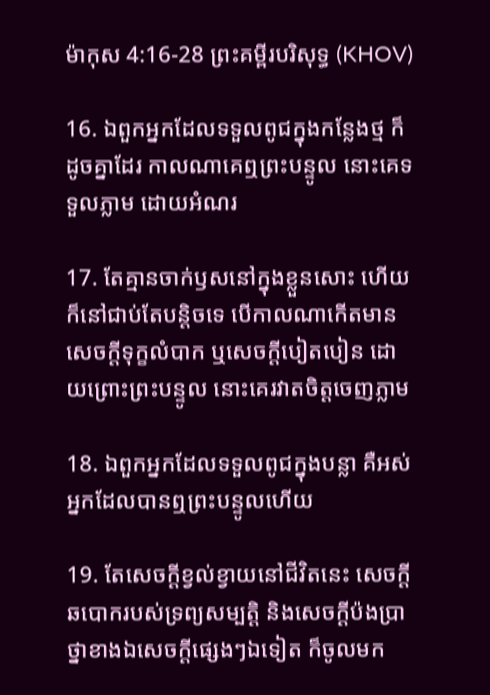ម៉ាកុស 4:16-28 ព្រះគម្ពីរបរិសុទ្ធ (KHOV)

16. ឯពួកអ្នកដែលទទួលពូជក្នុងកន្លែងថ្ម ក៏ដូចគ្នាដែរ កាលណាគេឮព្រះ‌បន្ទូល នោះគេទទួលភ្លាម ដោយអំណរ

17. តែគ្មានចាក់ឫសនៅក្នុងខ្លួនសោះ ហើយក៏នៅជាប់តែបន្តិចទេ បើកាលណាកើតមានសេចក្តីទុក្ខលំបាក ឬសេចក្តីបៀត‌បៀន ដោយព្រោះព្រះ‌បន្ទូល នោះគេរវាតចិត្តចេញភ្លាម

18. ឯពួកអ្នកដែលទទួលពូជក្នុងបន្លា គឺអស់អ្នកដែលបានឮព្រះ‌បន្ទូលហើយ

19. តែសេចក្តីខ្វល់‌ខ្វាយនៅជីវិតនេះ សេចក្តីឆ‌បោករបស់ទ្រព្យ‌សម្បត្តិ និងសេចក្តីប៉ង‌ប្រាថ្នាខាងឯសេចក្តីផ្សេងៗឯទៀត ក៏ចូលមក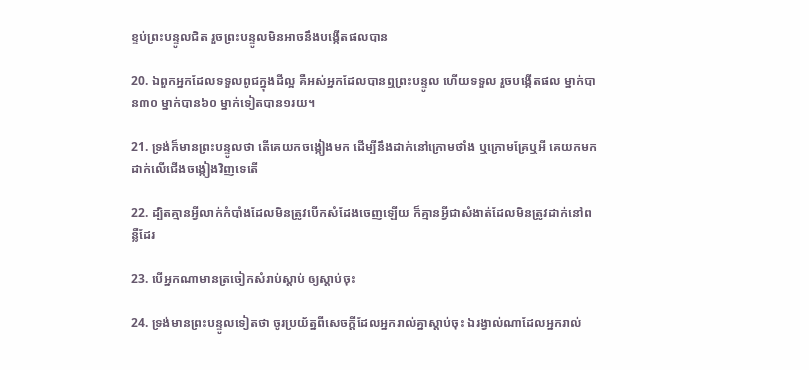ខ្ទប់ព្រះ‌បន្ទូលជិត រួចព្រះ‌បន្ទូលមិនអាចនឹងបង្កើតផលបាន

20. ឯពួកអ្នកដែលទទួលពូជក្នុងដីល្អ គឺអស់អ្នកដែលបានឮព្រះ‌បន្ទូល ហើយទទួល រួចបង្កើតផល ម្នាក់បាន៣០ ម្នាក់បាន៦០ ម្នាក់ទៀតបាន១រយ។

21. ទ្រង់ក៏មានព្រះ‌បន្ទូលថា តើគេយកចង្កៀងមក ដើម្បីនឹងដាក់នៅក្រោមថាំង ឬក្រោមគ្រែឬអី គេយកមកដាក់លើជើងចង្កៀងវិញទេតើ

22. ដ្បិតគ្មានអ្វីលាក់កំបាំងដែលមិនត្រូវបើកសំដែងចេញឡើយ ក៏គ្មានអ្វីជាសំងាត់ដែលមិនត្រូវដាក់នៅពន្លឺដែរ

23. បើអ្នកណាមានត្រចៀកសំរាប់ស្តាប់ ឲ្យស្តាប់ចុះ

24. ទ្រង់មានព្រះ‌បន្ទូលទៀតថា ចូរប្រយ័ត្នពីសេចក្តីដែលអ្នករាល់គ្នាស្តាប់ចុះ ឯរង្វាល់ណាដែលអ្នករាល់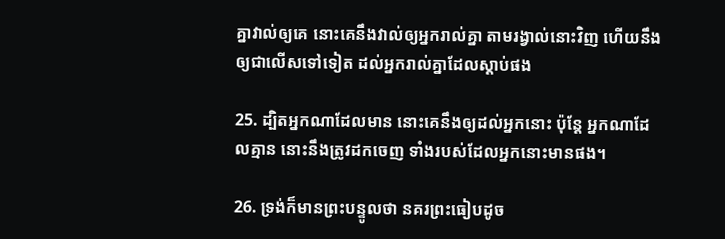គ្នាវាល់ឲ្យគេ នោះគេនឹងវាល់ឲ្យអ្នករាល់គ្នា តាមរង្វាល់នោះវិញ ហើយនឹងឲ្យជាលើសទៅទៀត ដល់អ្នករាល់គ្នាដែលស្តាប់ផង

25. ដ្បិតអ្នកណាដែលមាន នោះគេនឹងឲ្យដល់អ្នកនោះ ប៉ុន្តែ អ្នកណាដែលគ្មាន នោះនឹងត្រូវដកចេញ ទាំងរបស់ដែលអ្នកនោះមានផង។

26. ទ្រង់ក៏មានព្រះ‌បន្ទូលថា នគរព្រះធៀបដូច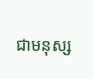ជាមនុស្ស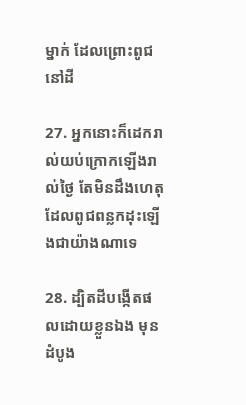ម្នាក់ ដែលព្រោះពូជនៅដី

27. អ្នកនោះក៏ដេករាល់យប់ក្រោកឡើងរាល់ថ្ងៃ តែមិនដឹងហេតុដែលពូជពន្លកដុះឡើងជាយ៉ាងណាទេ

28. ដ្បិតដីបង្កើតផលដោយខ្លួនឯង មុនដំបូង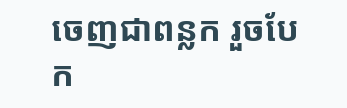ចេញជាពន្លក រួចបែក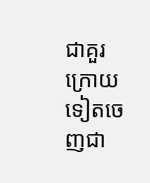ជាគួរ ក្រោយទៀតចេញជា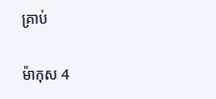គ្រាប់

ម៉ាកុស 4